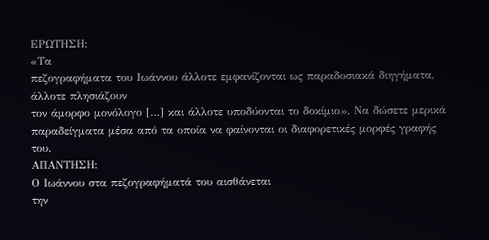ΕΡΩΤΗΣΗ:
«Τα
πεζογραφήματα του Ιωάννου άλλοτε εμφανίζονται ως παραδοσιακά διηγήματα, άλλοτε πλησιάζουν
τον άμορφο μονόλογο […] και άλλοτε υποδύονται το δοκίμιο». Να δώσετε μερικά
παραδείγματα μέσα από τα οποία να φαίνονται οι διαφορετικές μορφές γραφής του.
ΑΠΑΝΤΗΣΗ:
Ο Ιωάννου στα πεζογραφήματά του αισθάνεται
την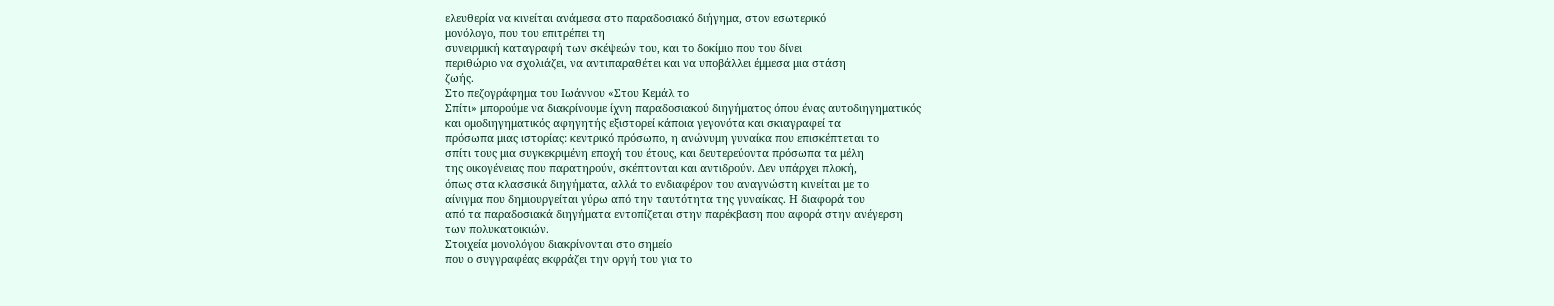ελευθερία να κινείται ανάμεσα στο παραδοσιακό διήγημα, στον εσωτερικό
μονόλογο, που του επιτρέπει τη
συνειρμική καταγραφή των σκέψεών του, και το δοκίμιο που του δίνει
περιθώριο να σχολιάζει, να αντιπαραθέτει και να υποβάλλει έμμεσα μια στάση
ζωής.
Στο πεζογράφημα του Ιωάννου «Στου Κεμάλ το
Σπίτι» μπορούμε να διακρίνουμε ίχνη παραδοσιακού διηγήματος όπου ένας αυτοδιηγηματικός
και ομοδιηγηματικός αφηγητής εξιστορεί κάποια γεγονότα και σκιαγραφεί τα
πρόσωπα μιας ιστορίας: κεντρικό πρόσωπο, η ανώνυμη γυναίκα που επισκέπτεται το
σπίτι τους μια συγκεκριμένη εποχή του έτους, και δευτερεύοντα πρόσωπα τα μέλη
της οικογένειας που παρατηρούν, σκέπτονται και αντιδρούν. Δεν υπάρχει πλοκή,
όπως στα κλασσικά διηγήματα, αλλά το ενδιαφέρον του αναγνώστη κινείται με το
αίνιγμα που δημιουργείται γύρω από την ταυτότητα της γυναίκας. Η διαφορά του
από τα παραδοσιακά διηγήματα εντοπίζεται στην παρέκβαση που αφορά στην ανέγερση
των πολυκατοικιών.
Στοιχεία μονολόγου διακρίνονται στο σημείο
που ο συγγραφέας εκφράζει την οργή του για το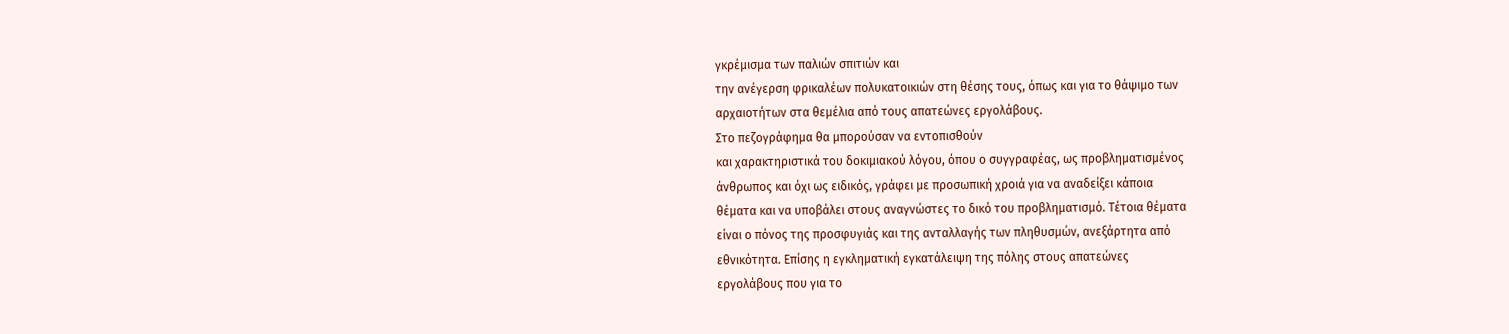γκρέμισμα των παλιών σπιτιών και
την ανέγερση φρικαλέων πολυκατοικιών στη θέσης τους, όπως και για το θάψιμο των
αρχαιοτήτων στα θεμέλια από τους απατεώνες εργολάβους.
Στο πεζογράφημα θα μπορούσαν να εντοπισθούν
και χαρακτηριστικά του δοκιμιακού λόγου, όπου ο συγγραφέας, ως προβληματισμένος
άνθρωπος και όχι ως ειδικός, γράφει με προσωπική χροιά για να αναδείξει κάποια
θέματα και να υποβάλει στους αναγνώστες το δικό του προβληματισμό. Τέτοια θέματα
είναι ο πόνος της προσφυγιάς και της ανταλλαγής των πληθυσμών, ανεξάρτητα από
εθνικότητα. Επίσης η εγκληματική εγκατάλειψη της πόλης στους απατεώνες
εργολάβους που για το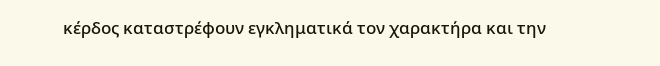κέρδος καταστρέφουν εγκληματικά τον χαρακτήρα και την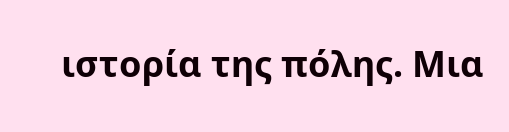ιστορία της πόλης. Μια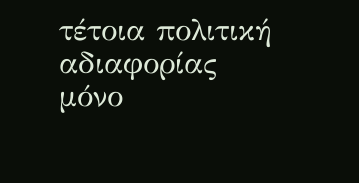τέτοια πολιτική αδιαφορίας μόνο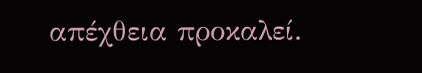απέχθεια προκαλεί.